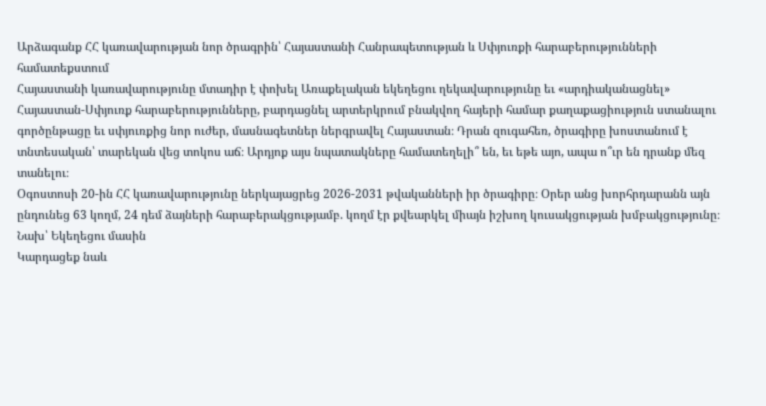Արձագանք ՀՀ կառավարության նոր ծրագրին՝ Հայաստանի Հանրապետության և Սփյուռքի հարաբերությունների համատեքստում
Հայաստանի կառավարությունը մտադիր է փոխել Առաքելական եկեղեցու ղեկավարությունը եւ «արդիականացնել» Հայաստան-Սփյուռք հարաբերությունները, բարդացնել արտերկրում բնակվող հայերի համար քաղաքացիություն ստանալու գործընթացը եւ սփյուռքից նոր ուժեր, մասնագետներ ներգրավել Հայաստան։ Դրան զուգահեռ, ծրագիրը խոստանում է տնտեսական՝ տարեկան վեց տոկոս աճ։ Արդյոք այս նպատակները համատեղելի՞ են, եւ եթե այո, ապա ո՞ւր են դրանք մեզ տանելու։
Օգոստոսի 20-ին ՀՀ կառավարությունը ներկայացրեց 2026-2031 թվականների իր ծրագիրը։ Օրեր անց խորհրդարանն այն ընդունեց 63 կողմ, 24 դեմ ձայների հարաբերակցությամբ. կողմ էր քվեարկել միայն իշխող կուսակցության խմբակցությունը։
Նախ՝ Եկեղեցու մասին
Կարդացեք նաև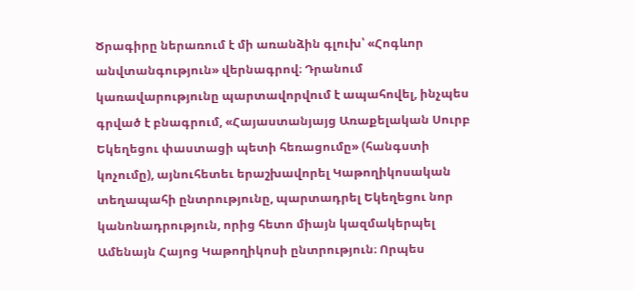Ծրագիրը ներառում է մի առանձին գլուխ՝ «Հոգևոր անվտանգություն» վերնագրով։ Դրանում կառավարությունը պարտավորվում է ապահովել, ինչպես գրված է բնագրում, «Հայաստանյայց Առաքելական Սուրբ Եկեղեցու փաստացի պետի հեռացումը» (հանգստի կոչումը), այնուհետեւ երաշխավորել Կաթողիկոսական տեղապահի ընտրությունը, պարտադրել Եկեղեցու նոր կանոնադրություն, որից հետո միայն կազմակերպել Ամենայն Հայոց Կաթողիկոսի ընտրություն։ Որպես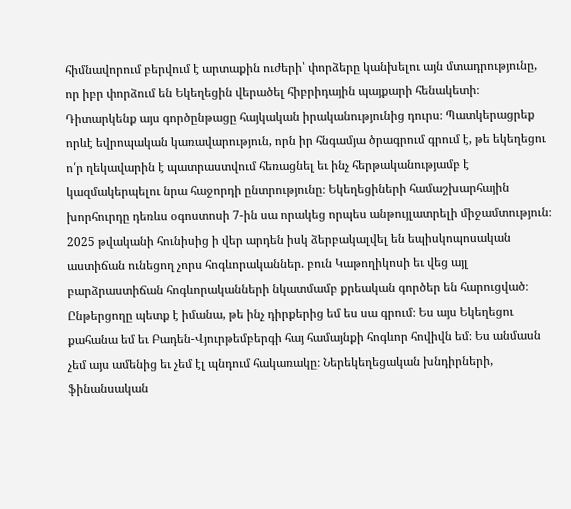հիմնավորում բերվում է արտաքին ուժերի՝ փորձերը կանխելու այն մտադրությունը, որ իբր փորձում են Եկեղեցին վերածել հիբրիդային պայքարի հենակետի։
Դիտարկենք այս գործընթացը հայկական իրականությունից դուրս։ Պատկերացրեք որևէ եվրոպական կառավարություն, որն իր հնգամյա ծրագրում գրում է, թե եկեղեցու ո՛ր ղեկավարին է պատրաստվում հեռացնել եւ ինչ հերթականությամբ է կազմակերպելու նրա հաջորդի ընտրությունը։ Եկեղեցիների համաշխարհային խորհուրդը դեռևս օգոստոսի 7-ին սա որակեց որպես անթույլատրելի միջամտություն։ 2025 թվականի հունիսից ի վեր արդեն իսկ ձերբակալվել են եպիսկոպոսական աստիճան ունեցող չորս հոգևորականներ. բուն Կաթողիկոսի եւ վեց այլ բարձրաստիճան հոգևորականների նկատմամբ քրեական գործեր են հարուցված։
Ընթերցողը պետք է իմանա, թե ինչ դիրքերից եմ ես սա գրում։ Ես այս Եկեղեցու քահանա եմ եւ Բադեն-Վյուրթեմբերգի հայ համայնքի հոգևոր հովիվն եմ։ Ես անմասն չեմ այս ամենից եւ չեմ էլ պնդում հակառակը։ Ներեկեղեցական խնդիրների, ֆինանսական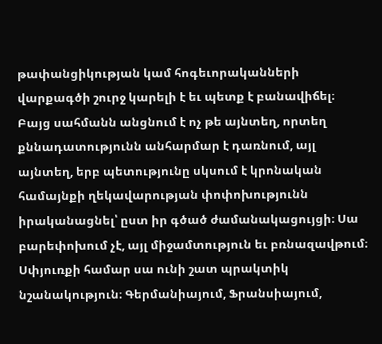թափանցիկության կամ հոգեւորականների վարքագծի շուրջ կարելի է եւ պետք է բանավիճել։ Բայց սահմանն անցնում է ոչ թե այնտեղ, որտեղ քննադատությունն անհարմար է դառնում, այլ այնտեղ, երբ պետությունը սկսում է կրոնական համայնքի ղեկավարության փոփոխությունն իրականացնել՝ ըստ իր գծած ժամանակացույցի։ Սա բարեփոխում չէ, այլ միջամտություն եւ բռնազավթում։
Սփյուռքի համար սա ունի շատ պրակտիկ նշանակություն։ Գերմանիայում, Ֆրանսիայում,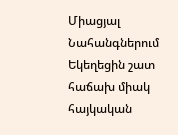Միացյալ Նահանգներում Եկեղեցին շատ հաճախ միակ հայկական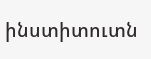ինստիտուտն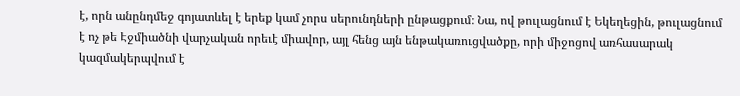է, որն անընդմեջ գոյատևել է երեք կամ չորս սերունդների ընթացքում։ Նա, ով թուլացնում է Եկեղեցին, թուլացնում է ոչ թե Էջմիածնի վարչական որեւէ միավոր, այլ հենց այն ենթակառուցվածքը, որի միջոցով առհասարակ կազմակերպվում է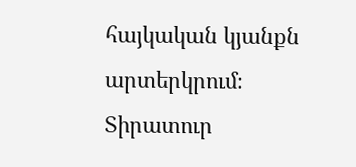հայկական կյանքն արտերկրում։
Տիրատուր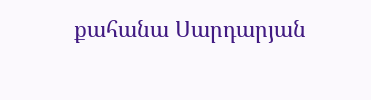քահանա Սարդարյան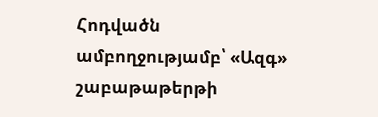Հոդվածն ամբողջությամբ՝ «Ազգ» շաբաթաթերթի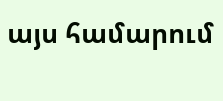այս համարում